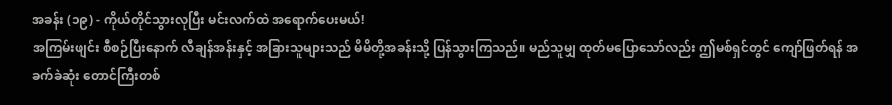အခန်း (၁၉) - ကိုယ်တိုင်သွားလုပြီး မင်းလက်ထဲ အရောက်ပေးမယ်!
အကြမ်းဖျင်း စီစဉ်ပြီးနောက် လီချန်အန်းနှင့် အခြားသူများသည် မိမိတို့အခန်းသို့ ပြန်သွားကြသည်။ မည်သူမျှ ထုတ်မပြောသော်လည်း ဤမစ်ရှင်တွင် ကျော်ဖြတ်ရန် အခက်ခဲဆုံး တောင်ကြီးတစ်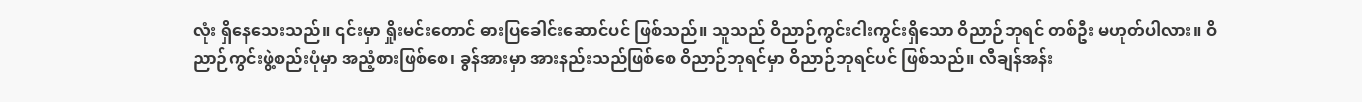လုံး ရှိနေသေးသည်။ ၎င်းမှာ ရှိုးမင်းတောင် ဓားပြခေါင်းဆောင်ပင် ဖြစ်သည်။ သူသည် ဝိညာဉ်ကွင်းငါးကွင်းရှိသော ဝိညာဉ်ဘုရင် တစ်ဦး မဟုတ်ပါလား။ ဝိညာဉ်ကွင်းဖွဲ့စည်းပုံမှာ အညံ့စားဖြစ်စေ၊ ခွန်အားမှာ အားနည်းသည်ဖြစ်စေ ဝိညာဉ်ဘုရင်မှာ ဝိညာဉ်ဘုရင်ပင် ဖြစ်သည်။ လီချန်အန်း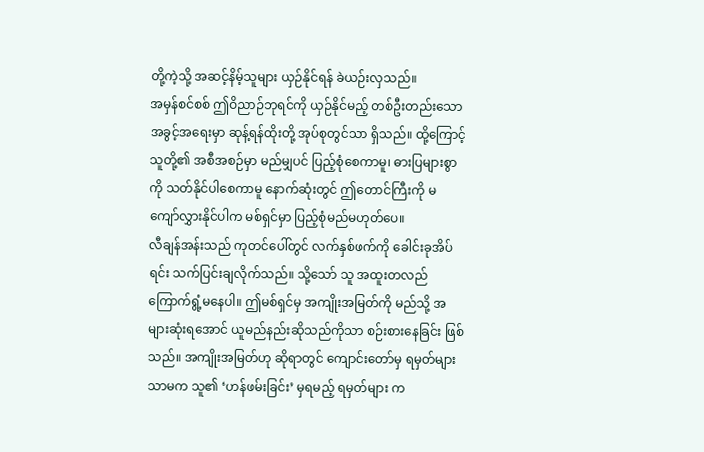တို့ကဲ့သို့ အဆင့်နိမ့်သူများ ယှဉ်နိုင်ရန် ခဲယဉ်းလှသည်။
အမှန်စင်စစ် ဤဝိညာဉ်ဘုရင်ကို ယှဉ်နိုင်မည့် တစ်ဦးတည်းသော အခွင့်အရေးမှာ ဆုန့်ရန်ထိုးတို့ အုပ်စုတွင်သာ ရှိသည်။ ထို့ကြောင့် သူတို့၏ အစီအစဉ်မှာ မည်မျှပင် ပြည့်စုံစေကာမူ၊ ဓားပြများစွာကို သတ်နိုင်ပါစေကာမူ နောက်ဆုံးတွင် ဤတောင်ကြီးကို မကျော်လွှားနိုင်ပါက မစ်ရှင်မှာ ပြည့်စုံမည်မဟုတ်ပေ။
လီချန်အန်းသည် ကုတင်ပေါ်တွင် လက်နှစ်ဖက်ကို ခေါင်းခုအိပ်ရင်း သက်ပြင်းချလိုက်သည်။ သို့သော် သူ အထူးတလည် ကြောက်ရွံ့မနေပါ။ ဤမစ်ရှင်မှ အကျိုးအမြတ်ကို မည်သို့ အများဆုံးရအောင် ယူမည်နည်းဆိုသည်ကိုသာ စဉ်းစားနေခြင်း ဖြစ်သည်။ အကျိုးအမြတ်ဟု ဆိုရာတွင် ကျောင်းတော်မှ ရမှတ်များသာမက သူ၏ ‘ဟန်ဖမ်းခြင်း’ မှရမည့် ရမှတ်များ က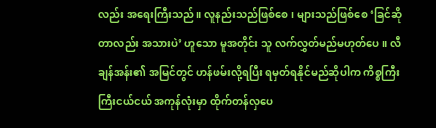လည်း အရေးကြီးသည်။ လူနည်းသည်ဖြစ်စေ၊ များသည်ဖြစ်စေ ‘ခြင်ဆိုတာလည်း အသားပဲ’ ဟူသော မူအတိုင်း သူ လက်လွှတ်မည်မဟုတ်ပေ။ လီချန်အန်း၏ အမြင်တွင် ဟန်ဖမ်းလို့ရပြီး ရမှတ်ရနိုင်မည်ဆိုပါက ကိစ္စကြီးကြီးငယ်ငယ် အကုန်လုံးမှာ ထိုက်တန်လှပေ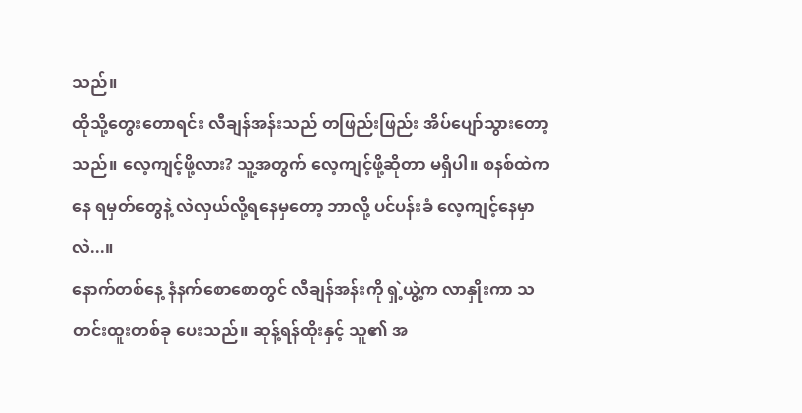သည်။
ထိုသို့တွေးတောရင်း လီချန်အန်းသည် တဖြည်းဖြည်း အိပ်ပျော်သွားတော့သည်။ လေ့ကျင့်ဖို့လား? သူ့အတွက် လေ့ကျင့်ဖို့ဆိုတာ မရှိပါ။ စနစ်ထဲကနေ ရမှတ်တွေနဲ့ လဲလှယ်လို့ရနေမှတော့ ဘာလို့ ပင်ပန်းခံ လေ့ကျင့်နေမှာလဲ...။
နောက်တစ်နေ့ နံနက်စောစောတွင် လီချန်အန်းကို ရှဲ့ယွဲ့က လာနှိုးကာ သတင်းထူးတစ်ခု ပေးသည်။ ဆုန့်ရန်ထိုးနှင့် သူ၏ အ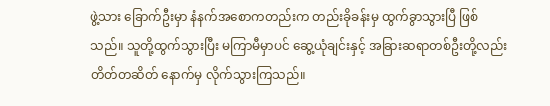ဖွဲ့သား ခြောက်ဦးမှာ နံနက်အစောကတည်းက တည်းခိုခန်းမှ ထွက်ခွာသွားပြီ ဖြစ်သည်။ သူတို့ထွက်သွားပြီး မကြာမီမှာပင် ဆွေ့ယုံချင်းနှင့် အခြားဆရာတစ်ဦးတို့လည်း တိတ်တဆိတ် နောက်မှ လိုက်သွားကြသည်။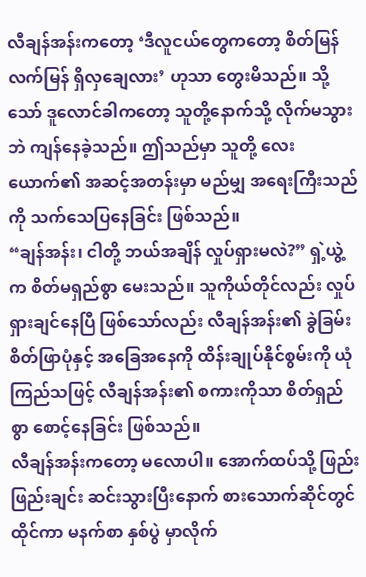လီချန်အန်းကတော့ ‘ဒီလူငယ်တွေကတော့ စိတ်မြန်လက်မြန် ရှိလှချေလား’ ဟုသာ တွေးမိသည်။ သို့သော် ဒူလောင်ခါကတော့ သူတို့နောက်သို့ လိုက်မသွားဘဲ ကျန်နေခဲ့သည်။ ဤသည်မှာ သူတို့ လေးယောက်၏ အဆင့်အတန်းမှာ မည်မျှ အရေးကြီးသည်ကို သက်သေပြနေခြင်း ဖြစ်သည်။
“ချန်အန်း၊ ငါတို့ ဘယ်အချိန် လှုပ်ရှားမလဲ?” ရှဲ့ယွဲ့က စိတ်မရှည်စွာ မေးသည်။ သူကိုယ်တိုင်လည်း လှုပ်ရှားချင်နေပြီ ဖြစ်သော်လည်း လီချန်အန်း၏ ခွဲခြမ်းစိတ်ဖြာပုံနှင့် အခြေအနေကို ထိန်းချုပ်နိုင်စွမ်းကို ယုံကြည်သဖြင့် လီချန်အန်း၏ စကားကိုသာ စိတ်ရှည်စွာ စောင့်နေခြင်း ဖြစ်သည်။
လီချန်အန်းကတော့ မလောပါ။ အောက်ထပ်သို့ ဖြည်းဖြည်းချင်း ဆင်းသွားပြီးနောက် စားသောက်ဆိုင်တွင် ထိုင်ကာ မနက်စာ နှစ်ပွဲ မှာလိုက်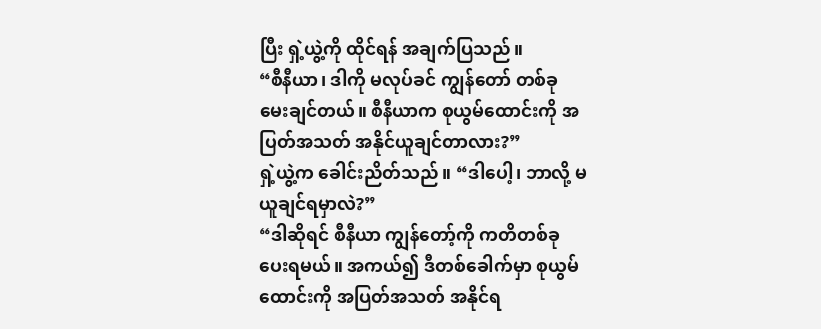ပြီး ရှဲ့ယွဲ့ကို ထိုင်ရန် အချက်ပြသည်။
“စီနီယာ၊ ဒါကို မလုပ်ခင် ကျွန်တော် တစ်ခု မေးချင်တယ်။ စီနီယာက စုယွမ်ထောင်းကို အပြတ်အသတ် အနိုင်ယူချင်တာလား?”
ရှဲ့ယွဲ့က ခေါင်းညိတ်သည်။ “ဒါပေါ့၊ ဘာလို့ မယူချင်ရမှာလဲ?”
“ဒါဆိုရင် စီနီယာ ကျွန်တော့်ကို ကတိတစ်ခု ပေးရမယ်။ အကယ်၍ ဒီတစ်ခေါက်မှာ စုယွမ်ထောင်းကို အပြတ်အသတ် အနိုင်ရ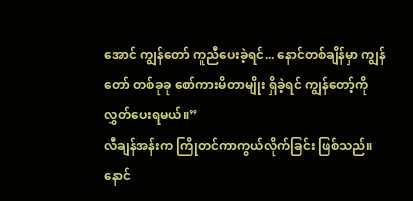အောင် ကျွန်တော် ကူညီပေးခဲ့ရင်... နောင်တစ်ချိန်မှာ ကျွန်တော် တစ်ခုခု စော်ကားမိတာမျိုး ရှိခဲ့ရင် ကျွန်တော့်ကို လွှတ်ပေးရမယ်။”
လီချန်အန်းက ကြိုတင်ကာကွယ်လိုက်ခြင်း ဖြစ်သည်။ နောင်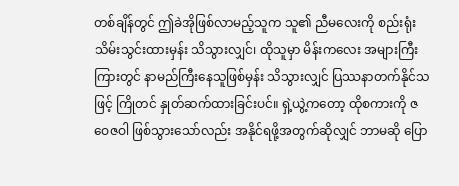တစ်ချိန်တွင် ဤခဲအိုဖြစ်လာမည့်သူက သူ၏ ညီမလေးကို စည်းရုံးသိမ်းသွင်းထားမှန်း သိသွားလျှင်၊ ထိုသူမှာ မိန်းကလေး အများကြီးကြားတွင် နာမည်ကြီးနေသူဖြစ်မှန်း သိသွားလျှင် ပြဿနာတက်နိုင်သဖြင့် ကြိုတင် နှုတ်ဆက်ထားခြင်းပင်။ ရှဲ့ယွဲ့ကတော့ ထိုစကားကို ဇဝေဇဝါ ဖြစ်သွားသော်လည်း အနိုင်ရဖို့အတွက်ဆိုလျှင် ဘာမဆို ပြော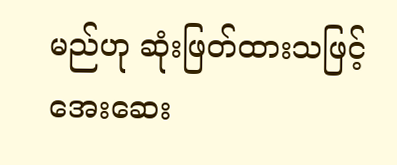မည်ဟု ဆုံးဖြတ်ထားသဖြင့် အေးဆေး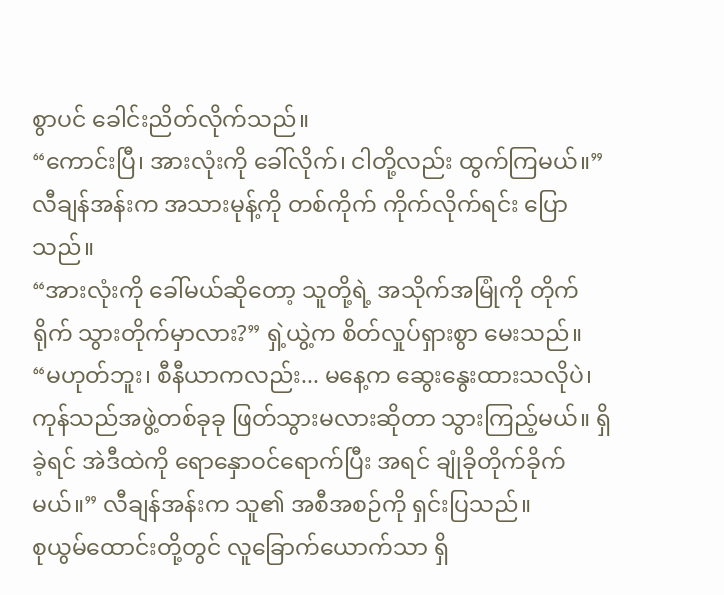စွာပင် ခေါင်းညိတ်လိုက်သည်။
“ကောင်းပြီ၊ အားလုံးကို ခေါ်လိုက်၊ ငါတို့လည်း ထွက်ကြမယ်။” လီချန်အန်းက အသားမုန့်ကို တစ်ကိုက် ကိုက်လိုက်ရင်း ပြောသည်။
“အားလုံးကို ခေါ်မယ်ဆိုတော့ သူတို့ရဲ့ အသိုက်အမြုံကို တိုက်ရိုက် သွားတိုက်မှာလား?” ရှဲ့ယွဲ့က စိတ်လှုပ်ရှားစွာ မေးသည်။
“မဟုတ်ဘူး၊ စီနီယာကလည်း... မနေ့က ဆွေးနွေးထားသလိုပဲ၊ ကုန်သည်အဖွဲ့တစ်ခုခု ဖြတ်သွားမလားဆိုတာ သွားကြည့်မယ်။ ရှိခဲ့ရင် အဲဒီထဲကို ရောနှောဝင်ရောက်ပြီး အရင် ချုံခိုတိုက်ခိုက်မယ်။” လီချန်အန်းက သူ၏ အစီအစဉ်ကို ရှင်းပြသည်။
စုယွမ်ထောင်းတို့တွင် လူခြောက်ယောက်သာ ရှိ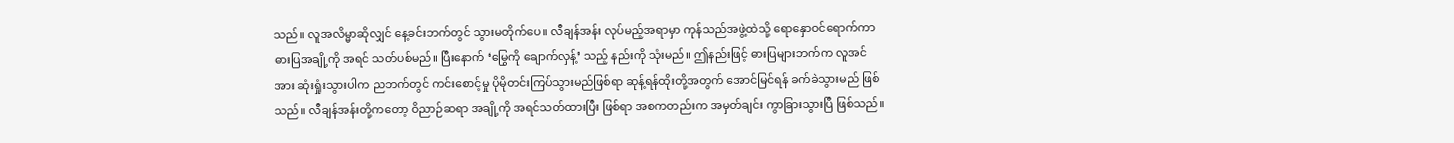သည်။ လူအလိမ္မာဆိုလျှင် နေ့ခင်းဘက်တွင် သွားမတိုက်ပေ။ လီချန်အန်း လုပ်မည့်အရာမှာ ကုန်သည်အဖွဲ့ထဲသို့ ရောနှောဝင်ရောက်ကာ ဓားပြအချို့ကို အရင် သတ်ပစ်မည်။ ပြီးနောက် ‘မြွေကို ချောက်လှန့်’ သည့် နည်းကို သုံးမည်။ ဤနည်းဖြင့် ဓားပြများဘက်က လူအင်အား ဆုံးရှုံးသွားပါက ညဘက်တွင် ကင်းစောင့်မှု ပိုမိုတင်းကြပ်သွားမည်ဖြစ်ရာ ဆုန့်ရန်ထိုးတို့အတွက် အောင်မြင်ရန် ခက်ခဲသွားမည် ဖြစ်သည်။ လီချန်အန်းတို့ကတော့ ဝိညာဉ်ဆရာ အချို့ကို အရင်သတ်ထားပြီး ဖြစ်ရာ အစကတည်းက အမှတ်ချင်း ကွာခြားသွားပြီ ဖြစ်သည်။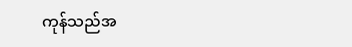ကုန်သည်အ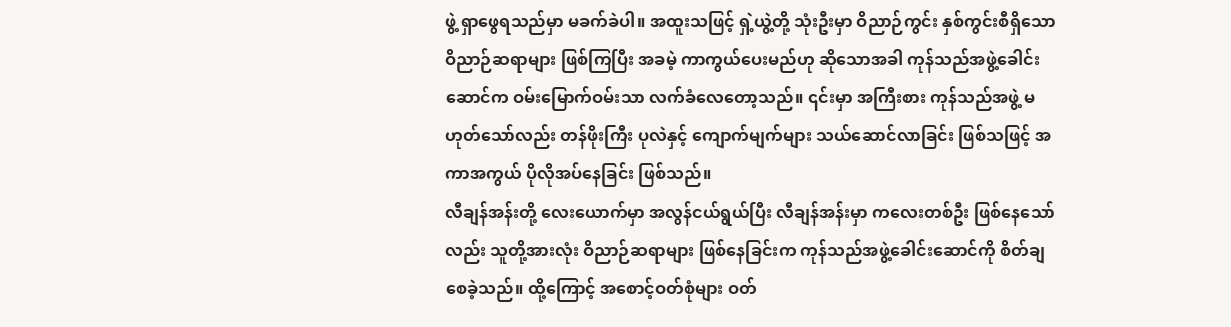ဖွဲ့ ရှာဖွေရသည်မှာ မခက်ခဲပါ။ အထူးသဖြင့် ရှဲ့ယွဲ့တို့ သုံးဦးမှာ ဝိညာဉ်ကွင်း နှစ်ကွင်းစီရှိသော ဝိညာဉ်ဆရာများ ဖြစ်ကြပြီး အခမဲ့ ကာကွယ်ပေးမည်ဟု ဆိုသောအခါ ကုန်သည်အဖွဲ့ခေါင်းဆောင်က ဝမ်းမြောက်ဝမ်းသာ လက်ခံလေတော့သည်။ ၎င်းမှာ အကြီးစား ကုန်သည်အဖွဲ့ မဟုတ်သော်လည်း တန်ဖိုးကြီး ပုလဲနှင့် ကျောက်မျက်များ သယ်ဆောင်လာခြင်း ဖြစ်သဖြင့် အကာအကွယ် ပိုလိုအပ်နေခြင်း ဖြစ်သည်။
လီချန်အန်းတို့ လေးယောက်မှာ အလွန်ငယ်ရွယ်ပြီး လီချန်အန်းမှာ ကလေးတစ်ဦး ဖြစ်နေသော်လည်း သူတို့အားလုံး ဝိညာဉ်ဆရာများ ဖြစ်နေခြင်းက ကုန်သည်အဖွဲ့ခေါင်းဆောင်ကို စိတ်ချစေခဲ့သည်။ ထို့ကြောင့် အစောင့်ဝတ်စုံများ ဝတ်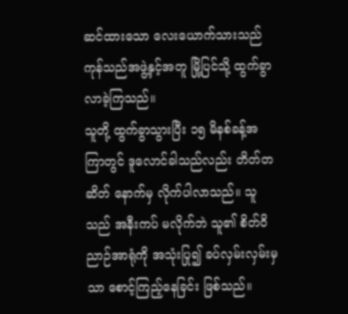ဆင်ထားသော လေးယောက်သားသည် ကုန်သည်အဖွဲ့နှင့်အတူ မြို့ပြင်သို့ ထွက်ခွာလာခဲ့ကြသည်။
သူတို့ ထွက်ခွာသွားပြီး ၁၅ မိနစ်ခန့်အကြာတွင် ဒူလောင်ခါသည်လည်း တိတ်တဆိတ် နောက်မှ လိုက်ပါလာသည်။ သူသည် အနီးကပ် မလိုက်ဘဲ သူ၏ စိတ်ဝိညာဉ်အာရုံကို အသုံးပြု၍ ခပ်လှမ်းလှမ်းမှသာ စောင့်ကြည့်နေခြင်း ဖြစ်သည်။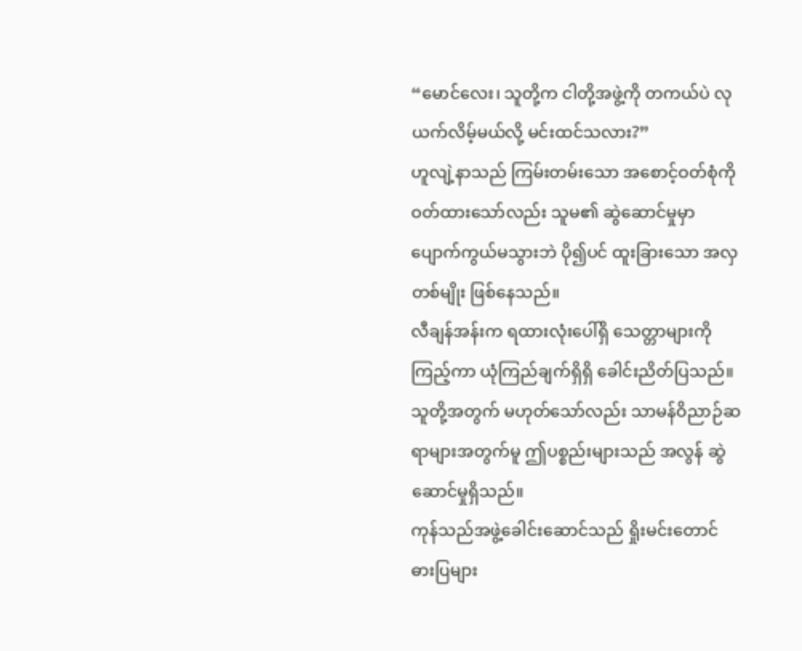“မောင်လေး၊ သူတို့က ငါတို့အဖွဲ့ကို တကယ်ပဲ လုယက်လိမ့်မယ်လို့ မင်းထင်သလား?”
ဟူလျဲ့နာသည် ကြမ်းတမ်းသော အစောင့်ဝတ်စုံကို ဝတ်ထားသော်လည်း သူမ၏ ဆွဲဆောင်မှုမှာ ပျောက်ကွယ်မသွားဘဲ ပို၍ပင် ထူးခြားသော အလှတစ်မျိုး ဖြစ်နေသည်။
လီချန်အန်းက ရထားလုံးပေါ်ရှိ သေတ္တာများကို ကြည့်ကာ ယုံကြည်ချက်ရှိရှိ ခေါင်းညိတ်ပြသည်။ သူတို့အတွက် မဟုတ်သော်လည်း သာမန်ဝိညာဉ်ဆရာများအတွက်မူ ဤပစ္စည်းများသည် အလွန် ဆွဲဆောင်မှုရှိသည်။
ကုန်သည်အဖွဲ့ခေါင်းဆောင်သည် ရှိုးမင်းတောင် ဓားပြများ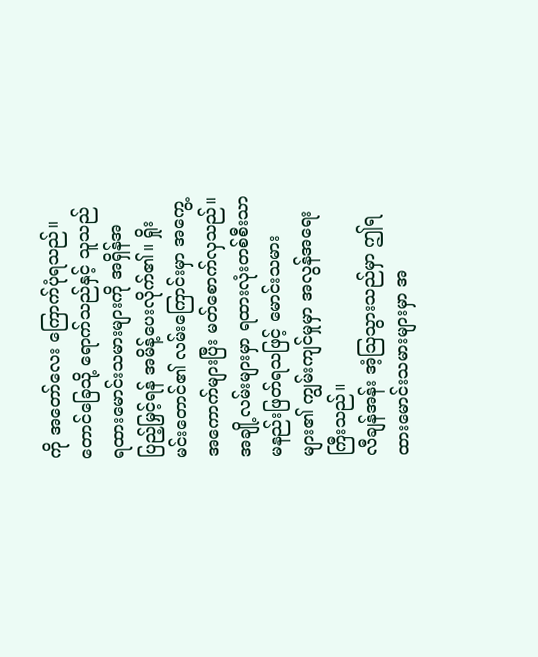ကို အတော်လေး ကြောက်ပုံရသည်။ တောင်ခြေသို့ ရောက်သည်နှင့် သူသည် ရထားမောင်းသမားများကို အရှိန်အပြည့်မြှင့်ရန် အမိန့်ပေးလိုက်၏။ ရှိုးမင်းတောင်၏ လမ်းကြောင်းမှာ အကွေ့အကောက်များပြီး မတ်စောက်လှသည်။ အချို့လမ်းများမှာ ရထားလုံးတစ်စီးသာ မနည်းဖြတ်ရသဖြင့် မောင်းသမားများ၏ ကျွမ်းကျင်မှုမှာ အလွန်အရေးကြီးသည်။
လီချန်အန်း အံ့သြသွားသည်မှာ ဤရထားမောင်းသမားများမှာ အ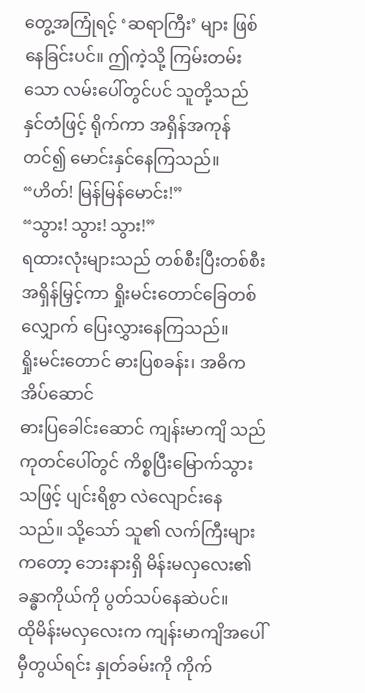တွေ့အကြုံရင့် ‘ဆရာကြီး’ များ ဖြစ်နေခြင်းပင်။ ဤကဲ့သို့ ကြမ်းတမ်းသော လမ်းပေါ်တွင်ပင် သူတို့သည် နှင်တံဖြင့် ရိုက်ကာ အရှိန်အကုန်တင်၍ မောင်းနှင်နေကြသည်။
“ဟိတ်! မြန်မြန်မောင်း!”
“သွား! သွား! သွား!”
ရထားလုံးများသည် တစ်စီးပြီးတစ်စီး အရှိန်မြှင့်ကာ ရှိုးမင်းတောင်ခြေတစ်လျှောက် ပြေးလွှားနေကြသည်။
ရှိုးမင်းတောင် ဓားပြစခန်း၊ အဓိက အိပ်ဆောင်
ဓားပြခေါင်းဆောင် ကျန်းမာကျိ သည် ကုတင်ပေါ်တွင် ကိစ္စပြီးမြောက်သွားသဖြင့် ပျင်းရိစွာ လဲလျောင်းနေသည်။ သို့သော် သူ၏ လက်ကြီးများကတော့ ဘေးနားရှိ မိန်းမလှလေး၏ ခန္ဓာကိုယ်ကို ပွတ်သပ်နေဆဲပင်။
ထိုမိန်းမလှလေးက ကျန်းမာကျိအပေါ် မှီတွယ်ရင်း နှုတ်ခမ်းကို ကိုက်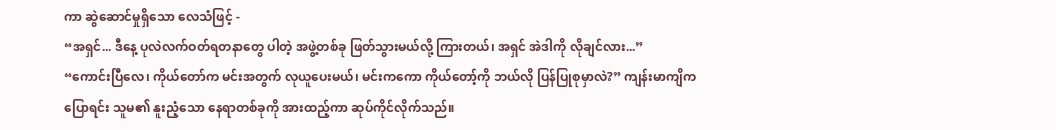ကာ ဆွဲဆောင်မှုရှိသော လေသံဖြင့် -
“အရှင်... ဒီနေ့ ပုလဲလက်ဝတ်ရတနာတွေ ပါတဲ့ အဖွဲ့တစ်ခု ဖြတ်သွားမယ်လို့ ကြားတယ်၊ အရှင် အဲဒါကို လိုချင်လား...”
“ကောင်းပြီလေ၊ ကိုယ်တော်က မင်းအတွက် လုယူပေးမယ်၊ မင်းကကော ကိုယ်တော့်ကို ဘယ်လို ပြန်ပြုစုမှာလဲ?” ကျန်းမာကျိက ပြောရင်း သူမ၏ နူးညံ့သော နေရာတစ်ခုကို အားထည့်ကာ ဆုပ်ကိုင်လိုက်သည်။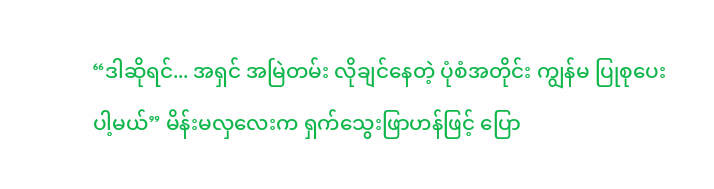“ဒါဆိုရင်... အရှင် အမြဲတမ်း လိုချင်နေတဲ့ ပုံစံအတိုင်း ကျွန်မ ပြုစုပေးပါ့မယ်” မိန်းမလှလေးက ရှက်သွေးဖြာဟန်ဖြင့် ပြော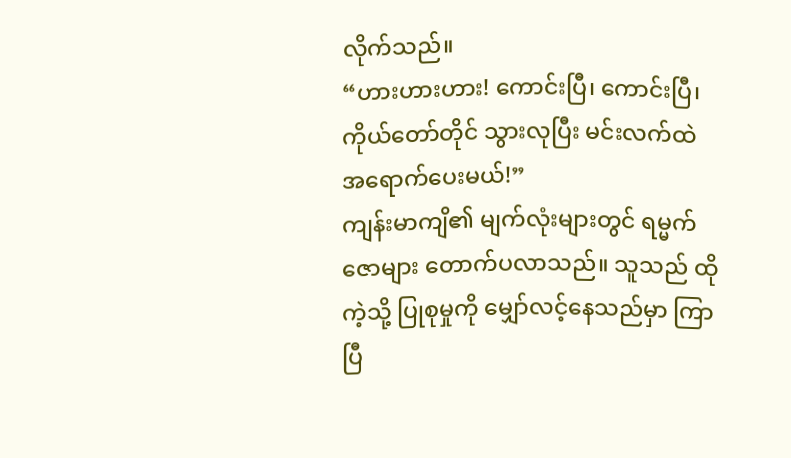လိုက်သည်။
“ဟားဟားဟား! ကောင်းပြီ၊ ကောင်းပြီ၊ ကိုယ်တော်တိုင် သွားလုပြီး မင်းလက်ထဲ အရောက်ပေးမယ်!”
ကျန်းမာကျိ၏ မျက်လုံးများတွင် ရမ္မက်ဇောများ တောက်ပလာသည်။ သူသည် ထိုကဲ့သို့ ပြုစုမှုကို မျှော်လင့်နေသည်မှာ ကြာပြီ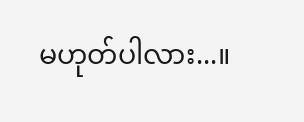မဟုတ်ပါလား...။